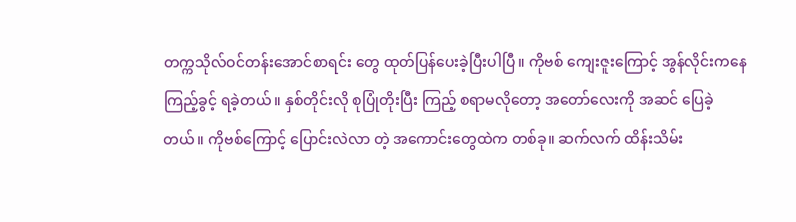တက္ကသိုလ်ဝင်တန်းအောင်စာရင်း တွေ ထုတ်ပြန်ပေးခဲ့ပြီးပါပြီ။ ကိုဗစ် ကျေးဇူးကြောင့် အွန်လိုင်းကနေ ကြည့်ခွင့် ရခဲ့တယ်။ နှစ်တိုင်းလို စုပြုံတိုးပြီး ကြည့် စရာမလိုတော့ အတော်လေးကို အဆင် ပြေခဲ့တယ်။ ကိုဗစ်ကြောင့် ပြောင်းလဲလာ တဲ့ အကောင်းတွေထဲက တစ်ခု။ ဆက်လက် ထိန်းသိမ်း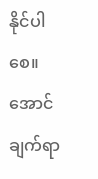နိုင်ပါစေ။
အောင်ချက်ရာ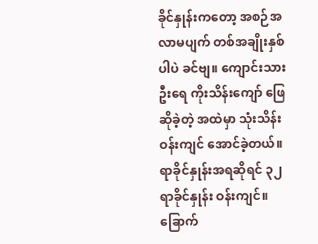ခိုင်နှုန်းကတော့ အစဉ်အလာမပျက် တစ်အချိုးနှစ်ပါပဲ ခင်ဗျ။ ကျောင်းသားဦးရေ ကိုးသိန်းကျော် ဖြေဆိုခဲ့တဲ့ အထဲမှာ သုံးသိန်းဝန်းကျင် အောင်ခဲ့တယ်။ ရာခိုင်နှုန်းအရဆိုရင် ၃၂ ရာခိုင်နှုန်း ဝန်းကျင်။ ခြောက်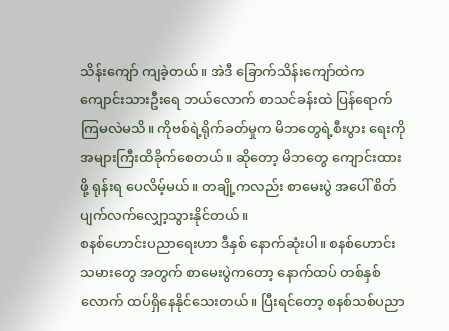သိန်းကျော် ကျခဲ့တယ်။ အဲဒီ ခြောက်သိန်းကျော်ထဲက ကျောင်းသားဦးရေ ဘယ်လောက် စာသင်ခန်းထဲ ပြန်ရောက်ကြမလဲမသိ။ ကိုဗစ်ရဲ့ရိုက်ခတ်မှုက မိဘတွေရဲ့စီးပွား ရေးကို အများကြီးထိခိုက်စေတယ်။ ဆိုတော့ မိဘတွေ ကျောင်းထားဖို့ ရုန်းရ ပေလိမ့်မယ်။ တချို့ကလည်း စာမေးပွဲ အပေါ် စိတ်ပျက်လက်လျှော့သွားနိုင်တယ်။
စနစ်ဟောင်းပညာရေးဟာ ဒီနှစ် နောက်ဆုံးပါ။ စနစ်ဟောင်းသမားတွေ အတွက် စာမေးပွဲကတော့ နောက်ထပ် တစ်နှစ်လောက် ထပ်ရှိနေနိုင်သေးတယ်။ ပြီးရင်တော့ စနစ်သစ်ပညာ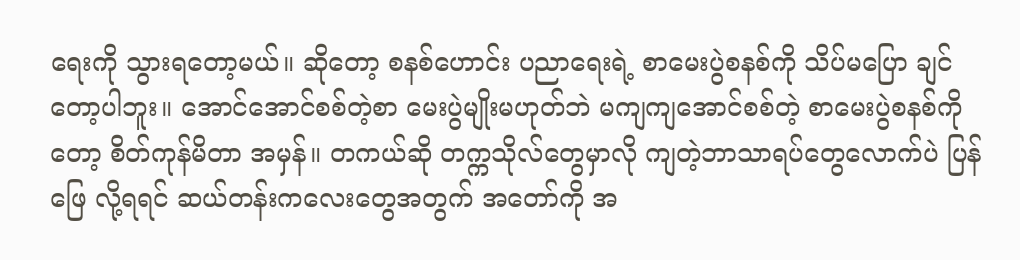ရေးကို သွားရတော့မယ်။ ဆိုတော့ စနစ်ဟောင်း ပညာရေးရဲ့ စာမေးပွဲစနစ်ကို သိပ်မပြော ချင်တော့ပါဘူး။ အောင်အောင်စစ်တဲ့စာ မေးပွဲမျိုးမဟုတ်ဘဲ မကျကျအောင်စစ်တဲ့ စာမေးပွဲစနစ်ကိုတော့ စိတ်ကုန်မိတာ အမှန်။ တကယ်ဆို တက္ကသိုလ်တွေမှာလို ကျတဲ့ဘာသာရပ်တွေလောက်ပဲ ပြန်ဖြေ လို့ရရင် ဆယ်တန်းကလေးတွေအတွက် အတော်ကို အ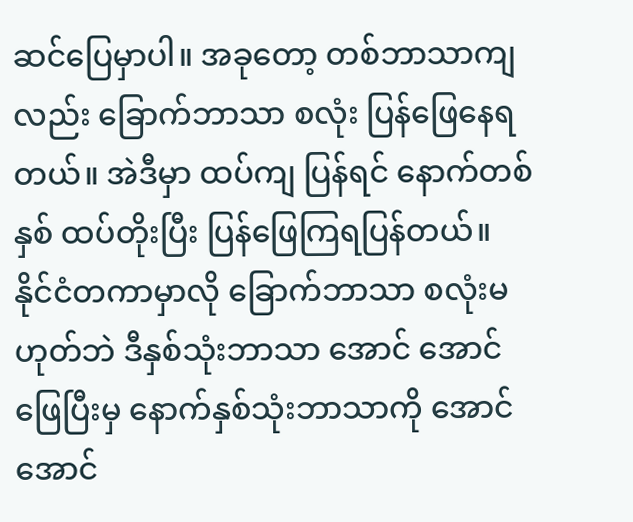ဆင်ပြေမှာပါ။ အခုတော့ တစ်ဘာသာကျလည်း ခြောက်ဘာသာ စလုံး ပြန်ဖြေနေရတယ်။ အဲဒီမှာ ထပ်ကျ ပြန်ရင် နောက်တစ်နှစ် ထပ်တိုးပြီး ပြန်ဖြေကြရပြန်တယ်။
နိုင်ငံတကာမှာလို ခြောက်ဘာသာ စလုံးမဟုတ်ဘဲ ဒီနှစ်သုံးဘာသာ အောင် အောင်ဖြေပြီးမှ နောက်နှစ်သုံးဘာသာကို အောင်အောင်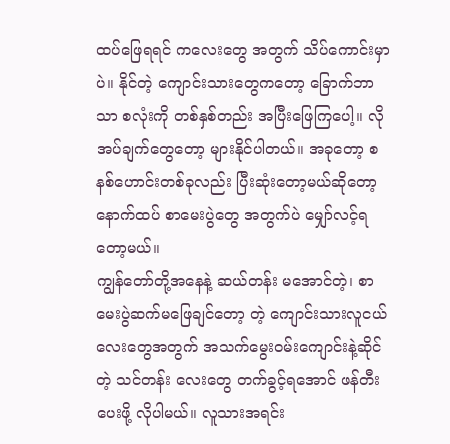ထပ်ဖြေရရင် ကလေးတွေ အတွက် သိပ်ကောင်းမှာပဲ။ နိုင်တဲ့ ကျောင်းသားတွေကတော့ ခြောက်ဘာသာ စလုံးကို တစ်နှစ်တည်း အပြီးဖြေကြပေါ့။ လိုအပ်ချက်တွေတော့ များနိုင်ပါတယ်။ အခုတော့ စနစ်ဟောင်းတစ်ခုလည်း ပြီးဆုံးတော့မယ်ဆိုတော့ နောက်ထပ် စာမေးပွဲတွေ အတွက်ပဲ မျှော်လင့်ရတော့မယ်။
ကျွန်တော်တို့အနေနဲ့ ဆယ်တန်း မအောင်တဲ့၊ စာမေးပွဲဆက်မဖြေချင်တော့ တဲ့ ကျောင်းသားလူငယ်လေးတွေအတွက် အသက်မွေးဝမ်းကျောင်းနဲ့ဆိုင်တဲ့ သင်တန်း လေးတွေ တက်ခွင့်ရအောင် ဖန်တီးပေးဖို့ လိုပါမယ်။ လူသားအရင်း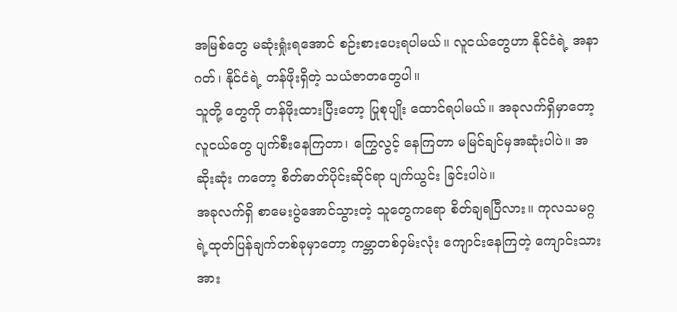အမြစ်တွေ မဆုံးရှုံးရအောင် စဉ်းစားပေးရပါမယ်။ လူငယ်တွေဟာ နိုင်ငံရဲ့ အနာဂတ်၊ နိုင်ငံရဲ့ တန်ဖိုးရှိတဲ့ သယံဇာတတွေပါ။
သူတို့ တွေကို တန်ဖိုးထားပြီးတော့ ပြုစုပျိုး ထောင်ရပါမယ်။ အခုလက်ရှိမှာတော့ လူငယ်တွေ ပျက်စီးနေကြတာ၊ ကြွေလွင့် နေကြတာ မမြင်ချင်မှအဆုံးပါပဲ။ အဆိုးဆုံး ကတော့ စိတ်ဓာတ်ပိုင်းဆိုင်ရာ ပျက်ယွင်း ခြင်းပါပဲ။
အခုလက်ရှိ စာမေးပွဲအောင်သွားတဲ့ သူတွေကရော စိတ်ချရပြီလား။ ကုလသမဂ္ဂရဲ့ထုတ်ပြန်ချက်တစ်ခုမှာတော့ ကမ္ဘာတစ်ဝှမ်းလုံး ကျောင်းနေကြတဲ့ ကျောင်းသားအား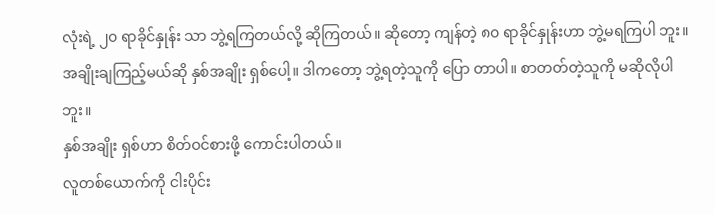လုံးရဲ့ ၂၀ ရာခိုင်နှုန်း သာ ဘွဲ့ရကြတယ်လို့ ဆိုကြတယ်။ ဆိုတော့ ကျန်တဲ့ ၈၀ ရာခိုင်နှုန်းဟာ ဘွဲ့မရကြပါ ဘူး။ အချိုးချကြည့်မယ်ဆို နှစ်အချိုး ရှစ်ပေါ့။ ဒါကတော့ ဘွဲ့ရတဲ့သူကို ပြော တာပါ။ စာတတ်တဲ့သူကို မဆိုလိုပါဘူး။
နှစ်အချိုး ရှစ်ဟာ စိတ်ဝင်စားဖို့ ကောင်းပါတယ်။
လူတစ်ယောက်ကို ငါးပိုင်း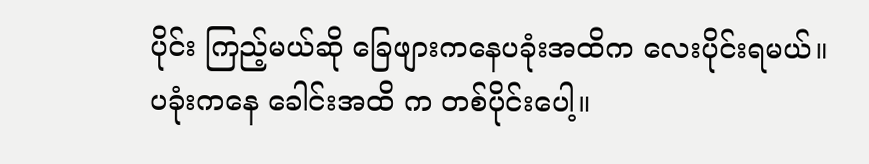ပိုင်း ကြည့်မယ်ဆို ခြေဖျားကနေပခုံးအထိက လေးပိုင်းရမယ်။ ပခုံးကနေ ခေါင်းအထိ က တစ်ပိုင်းပေါ့။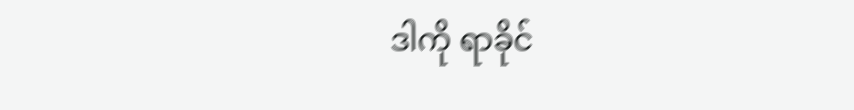ဒါကို ရာခိုင်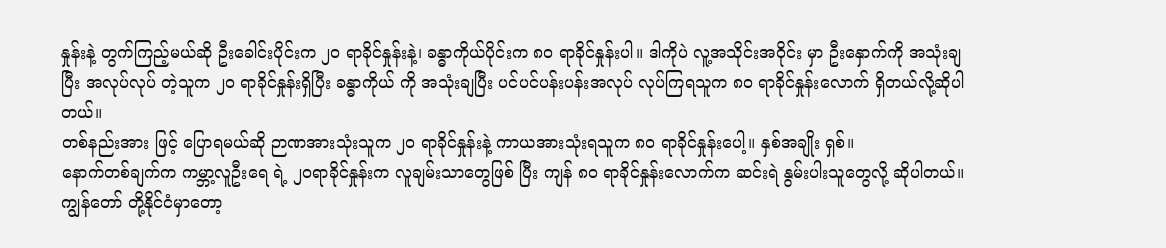နှုန်းနဲ့ တွက်ကြည့်မယ်ဆို ဦးခေါင်းပိုင်းက ၂၀ ရာခိုင်နှုန်းနဲ့၊ ခန္ဓာကိုယ်ပိုင်းက ၈၀ ရာခိုင်နှုန်းပါ။ ဒါကိုပဲ လူ့အသိုင်းအဝိုင်း မှာ ဦးနှောက်ကို အသုံးချပြီး အလုပ်လုပ် တဲ့သူက ၂၀ ရာခိုင်နှုန်းရှိပြီး ခန္ဓာကိုယ် ကို အသုံးချပြီး ပင်ပင်ပန်းပန်းအလုပ် လုပ်ကြရသူက ၈၀ ရာခိုင်နှုန်းလောက် ရှိတယ်လို့ဆိုပါတယ်။
တစ်နည်းအား ဖြင့် ပြောရမယ်ဆို ဉာဏအားသုံးသူက ၂၀ ရာခိုင်နှုန်းနဲ့ ကာယအားသုံးရသူက ၈၀ ရာခိုင်နှုန်းပေါ့။ နှစ်အချိုး ရှစ်။
နောက်တစ်ချက်က ကမ္ဘာ့လူဦးရေ ရဲ့ ၂၀ရာခိုင်နှုန်းက လူချမ်းသာတွေဖြစ် ပြီး ကျန် ၈၀ ရာခိုင်နှုန်းလောက်က ဆင်းရဲ နွမ်းပါးသူတွေလို့ ဆိုပါတယ်။ ကျွန်တော် တို့နိုင်ငံမှာတော့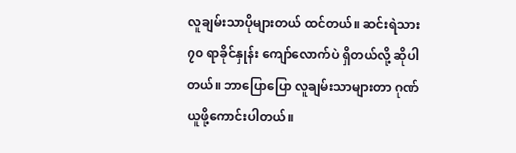လူချမ်းသာပိုများတယ် ထင်တယ်။ ဆင်းရဲသား ၇၀ ရာခိုင်နှုန်း ကျော်လောက်ပဲ ရှိတယ်လို့ ဆိုပါတယ်။ ဘာပြောပြော လူချမ်းသာများတာ ဂုဏ်ယူဖို့ကောင်းပါတယ်။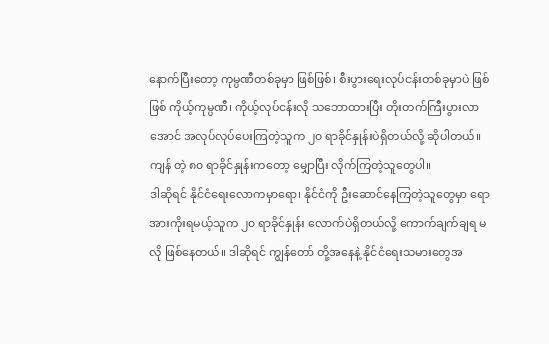နောက်ပြီးတော့ ကုမ္ပဏီတစ်ခုမှာ ဖြစ်ဖြစ်၊ စီးပွားရေးလုပ်ငန်းတစ်ခုမှာပဲ ဖြစ်ဖြစ် ကိုယ့်ကုမ္ပဏီ၊ ကိုယ့်လုပ်ငန်းလို သဘောထားပြီး တိုးတက်ကြီးပွားလာ အောင် အလုပ်လုပ်ပေးကြတဲ့သူက ၂၀ ရာခိုင်နှုန်းပဲရှိတယ်လို့ ဆိုပါတယ်။ ကျန် တဲ့ ၈၀ ရာခိုင်နှုန်းကတော့ မျှောပြီး လိုက်ကြတဲ့သူတွေပါ။
ဒါဆိုရင် နိုင်ငံရေးလောကမှာရော၊ နိုင်ငံကို ဦးဆောင်နေကြတဲ့သူတွေမှာ ရော အားကိုးရမယ့်သူက ၂၀ ရာခိုင်နှုန်း လောက်ပဲရှိတယ်လို့ ကောက်ချက်ချရ မလို ဖြစ်နေတယ်။ ဒါဆိုရင် ကျွန်တော် တို့အနေနဲ့ နိုင်ငံရေးသမားတွေအ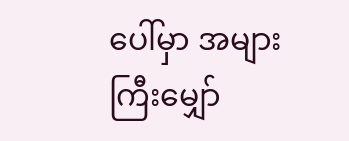ပေါ်မှာ အများကြီးမျှော်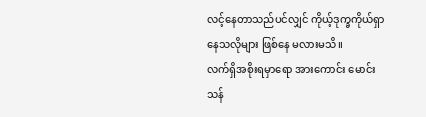လင့်နေတာသည်ပင်လျှင် ကိုယ့်ဒုက္ခကိုယ်ရှာနေသလိုများ ဖြစ်နေ မလားမသိ။
လက်ရှိအစိုးရမှာရော အားကောင်း မောင်းသန်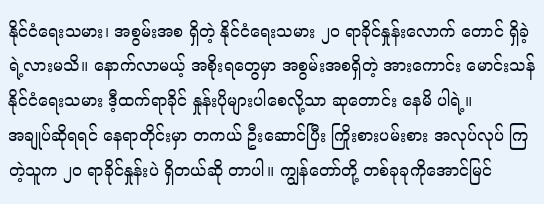နိုင်ငံရေးသမား၊ အစွမ်းအစ ရှိတဲ့ နိုင်ငံရေးသမား ၂၀ ရာခိုင်နှုန်းလောက် တောင် ရှိခဲ့ရဲ့လားမသိ။ နောက်လာမယ့် အစိုးရတွေမှာ အစွမ်းအစရှိတဲ့ အားကောင်း မောင်းသန်နိုင်ငံရေးသမား ဒီ့ထက်ရာခိုင် နှုန်းပိုများပါစေလို့သာ ဆုတောင်း နေမိ ပါရဲ့။
အချုပ်ဆိုရရင် နေရာတိုင်းမှာ တကယ် ဦးဆောင်ပြီး ကြိုးစားပမ်းစား အလုပ်လုပ် ကြတဲ့သူက ၂၀ ရာခိုင်နှုန်းပဲ ရှိတယ်ဆို တာပါ။ ကျွန်တော်တို့ တစ်ခုခုကိုအောင်မြင်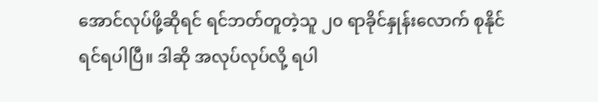အောင်လုပ်ဖို့ဆိုရင် ရင်ဘတ်တူတဲ့သူ ၂၀ ရာခိုင်နှုန်းလောက် စုနိုင်ရင်ရပါပြီ။ ဒါဆို အလုပ်လုပ်လို့ ရပါ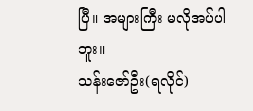ပြီ။ အများကြီး မလိုအပ်ပါဘူး။
သန်းဇော်ဦး(ရလိုင်)